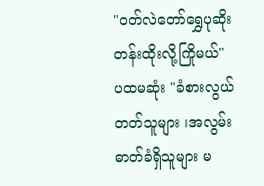"ဝတ်လဲတော်ရွှေပုဆိုး တန်းထိုးလို့ကြိုမယ်"
ပထမဆုံး "ခံစားလွယ်တတ်သူများ ၊အလွမ်းဓာတ်ခံရှိသူများ မ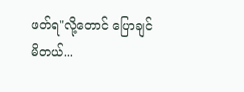ဖတ်ရ"လို့တောင် ပြောချင်မိတယ်...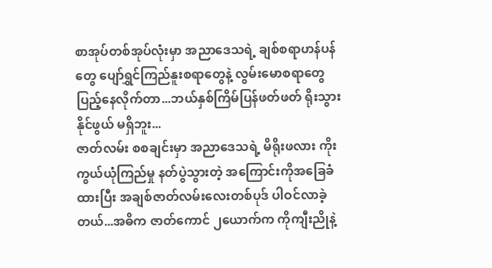စာအုပ်တစ်အုပ်လုံးမှာ အညာဒေသရဲ့ ချစ်စရာဟန်ပန်တွေ ပျော်ရွှင်ကြည်နူးစရာတွေနဲ့ လွမ်းမောစရာတွေ
ပြည့်နေလိုက်တာ...ဘယ်နှစ်ကြိမ်ပြန်ဖတ်ဖတ် ရိုးသွားနိုင်ဖွယ် မရှိဘူး...
ဇာတ်လမ်း စစချင်းမှာ အညာဒေသရဲ့ မိရိုးဖလား ကိုးကွယ်ယုံကြည်မှု နတ်ပွဲသွားတဲ့ အကြောင်းကိုအခြေခံထားပြီး အချစ်ဇာတ်လမ်းလေးတစ်ပုဒ် ပါဝင်လာခဲ့တယ်...အဓိက ဇာတ်ကောင် ၂ယောက်က ကိုကျီးညိုနဲ့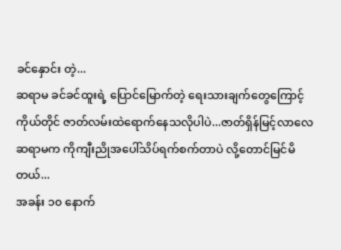ခင်နှောင်း တဲ့...
ဆရာမ ခင်ခင်ထူးရဲ့ ပြောင်မြောက်တဲ့ ရေးသားချက်တွေကြောင့် ကိုယ်တိုင် ဇာတ်လမ်းထဲရောက်နေသလိုပါပဲ...ဇာတ်ရှိန်မြင့်လာလေ ဆရာမက ကိုကျီးညိုအပေါ်သိပ်ရက်စက်တာပဲ လို့တောင်မြင်မိတယ်...
အခန်း ၁၀ နောက်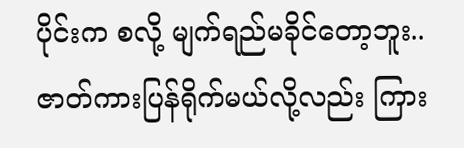ပိုင်းက စလို့ မျက်ရည်မခိုင်တော့ဘူး..
ဇာတ်ကားပြန်ရိုက်မယ်လို့လည်း ကြား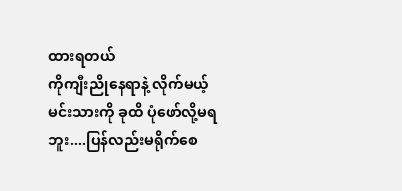ထားရတယ်
ကိုကျီးညိုနေရာနဲ့ လိုက်မယ့် မင်းသားကို ခုထိ ပုံဖော်လို့မရဘူး....ပြန်လည်းမရိုက်စေ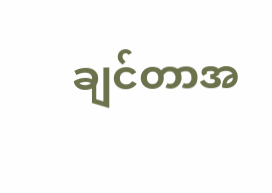ချင်တာအ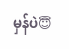မှန်ပဲ😇